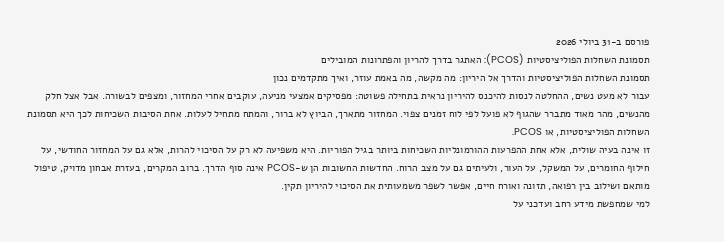פורסם ב-31 ביולי 2026
תסמונת השחלות הפוליציסטיות (PCOS): האתגר בדרך להריון והפתרונות המובילים
תסמונת השחלות הפוליציסטיות והדרך אל היריון: מה מקשה, מה באמת עוזר, ואיך מתקדמים נכון
עבור לא מעט נשים, ההחלטה לנסות להיכנס להיריון נראית בתחילה פשוטה: מפסיקים אמצעי מניעה, עוקבים אחרי המחזור, ומצפים לבשורה. אבל אצל חלק מהנשים, מהר מאוד מתברר שהגוף לא פועל לפי לוח זמנים צפוי. המחזור מתארך, הביוץ לא ברור, והמתח מתחיל לעלות. אחת הסיבות השכיחות לכך היא תסמונת השחלות הפוליציסטיות, או PCOS.
זו אינה בעיה שולית, אלא אחת ההפרעות ההורמונליות השכיחות ביותר בגיל הפוריות. היא משפיעה לא רק על הסיכוי להרות, אלא גם על המחזור החודשי, על חילוף החומרים, על המשקל, על העור, ולעיתים גם על מצב הרוח. החדשות החשובות הן ש-PCOS אינה סוף הדרך. ברוב המקרים, בעזרת אבחון מדויק, טיפול מותאם ושילוב בין רפואה, תזונה ואורח חיים, אפשר לשפר משמעותית את הסיכוי להיריון תקין.
למי שמחפשת מידע רחב ועדכני על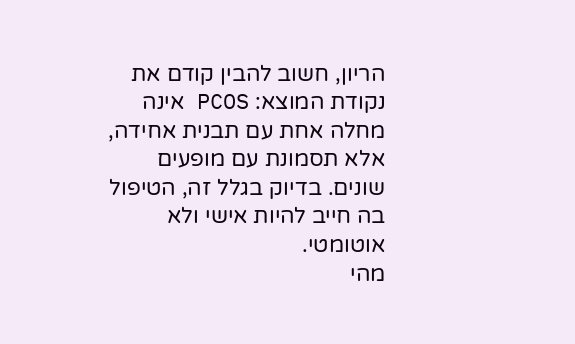הריון, חשוב להבין קודם את נקודת המוצא: PCOS אינה מחלה אחת עם תבנית אחידה, אלא תסמונת עם מופעים שונים. בדיוק בגלל זה, הטיפול בה חייב להיות אישי ולא אוטומטי.
מהי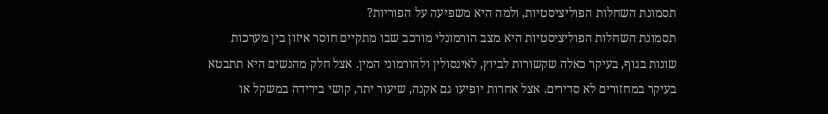תסמונת השחלות הפוליציסטיות, ולמה היא משפיעה על הפוריות?
תסמונת השחלות הפוליציסטיות היא מצב הורמונלי מורכב שבו מתקיים חוסר איזון בין מערכות שונות בגוף, בעיקר כאלה שקשורות לביוץ, לאינסולין ולהורמוני המין. אצל חלק מהנשים היא תתבטא בעיקר במחזורים לא סדירים. אצל אחרות יופיעו גם אקנה, שיעור יתר, קושי בירידה במשקל או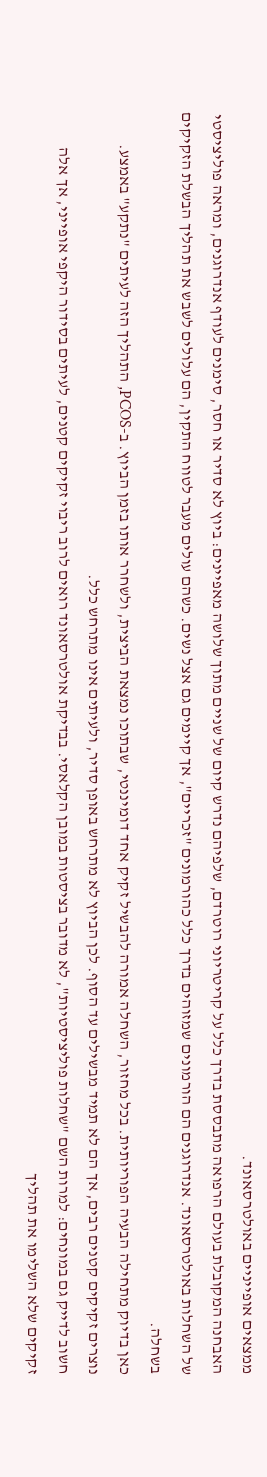ממצאים אופייניים באולטרסאונד.
האבחנה המקובלת בעולם הרפואה מתבססת בדרך כלל על קריטריוני רוטרדם, שלפיהם נדרש קיום של שניים מתוך שלושה מאפיינים: ביוץ לא סדיר או חסר, סימנים לעודף אנדרוגנים, ומראה פוליציסטי של השחלות באולטרסאונד. אנדרוגנים הם הורמונים שמזוהים בדרך כלל כהורמונים "זכריים", אך קיימים גם אצל נשים. כשהם עולים מעבר לטווח התקין, הם עלולים לשבש את תהליך הבשלת הזקיקים בשחלה.
כאן בדיוק מתחילה הבעיה הפוריותית. בכל מחזור, השחלה אמורה להבשיל זקיק אחד דומיננטי, שבתוכו נמצאת הביצית, ולשחרר אותו בזמן הביוץ. ב-PCOS, התהליך הזה לעיתים "נתקע" באמצע. נוצרים זקיקים קטנים רבים, אך הם לא תמיד מבשילים עד הסוף. לכן הביוץ לא מתרחש באופן סדיר, ולעיתים אינו מתרחש כלל.
חשוב לדייק גם במונחים: למרות השם "שחלות פוליציסטיות", לא מדובר בציסטות במובן הקלאסי. בבדיקת אולטרסאונד רואים לרוב ריבוי זקיקים קטנים, לעיתים בסידור היקפי אופייני, אך אלה זקיקים שלא השלימו את תהליך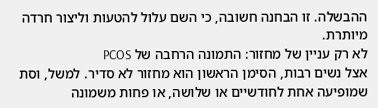ההבשלה. זו הבחנה חשובה, כי השם עלול להטעות וליצור חרדה מיותרת.
לא רק עניין של מחזור: התמונה הרחבה של PCOS
אצל נשים רבות, הסימן הראשון הוא מחזור לא סדיר. למשל, וסת שמופיעה אחת לחודשיים או שלושה, או פחות משמונה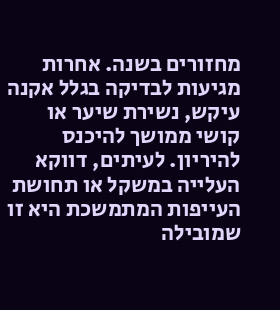מחזורים בשנה. אחרות מגיעות לבדיקה בגלל אקנה עיקש, נשירת שיער או קושי ממושך להיכנס להיריון. לעיתים, דווקא העלייה במשקל או תחושת העייפות המתמשכת היא זו שמובילה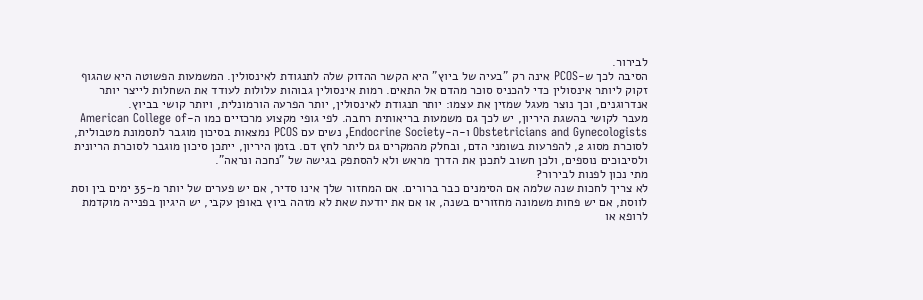לבירור.
הסיבה לכך ש-PCOS אינה רק "בעיה של ביוץ" היא הקשר ההדוק שלה לתנגודת לאינסולין. המשמעות הפשוטה היא שהגוף זקוק ליותר אינסולין כדי להכניס סוכר מהדם אל התאים. רמות אינסולין גבוהות עלולות לעודד את השחלות לייצר יותר אנדרוגנים, וכך נוצר מעגל שמזין את עצמו: יותר תנגודת לאינסולין, יותר הפרעה הורמונלית, ויותר קושי בביוץ.
מעבר לקושי בהשגת היריון, יש לכך גם משמעות בריאותית רחבה. לפי גופי מקצוע מרכזיים כמו ה-American College of Obstetricians and Gynecologists ו-ה-Endocrine Society, נשים עם PCOS נמצאות בסיכון מוגבר לתסמונת מטבולית, לסוכרת מסוג 2, להפרעות בשומני הדם, ובחלק מהמקרים גם ליתר לחץ דם. בזמן היריון, ייתכן סיכון מוגבר לסוכרת הריונית ולסיבוכים נוספים, ולכן חשוב לתכנן את הדרך מראש ולא להסתפק בגישה של "נחכה ונראה".
מתי נכון לפנות לבירור?
לא צריך לחכות שנה שלמה אם הסימנים כבר ברורים. אם המחזור שלך אינו סדיר, אם יש פערים של יותר מ-35 ימים בין וסת לווסת, אם יש פחות משמונה מחזורים בשנה, או אם את יודעת שאת לא מזהה ביוץ באופן עקבי, יש היגיון בפנייה מוקדמת לרופא או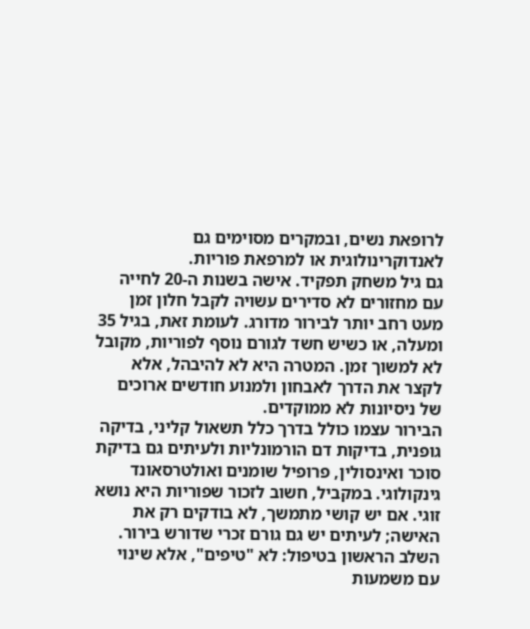לרופאת נשים, ובמקרים מסוימים גם לאנדוקרינולוגית או למרפאת פוריות.
גם גיל משחק תפקיד. אישה בשנות ה-20 לחייה עם מחזורים לא סדירים עשויה לקבל חלון זמן מעט רחב יותר לבירור מדורג. לעומת זאת, בגיל 35 ומעלה, או כשיש חשד לגורם נוסף לפוריות, מקובל לא למשוך זמן. המטרה היא לא להיבהל, אלא לקצר את הדרך לאבחון ולמנוע חודשים ארוכים של ניסיונות לא ממוקדים.
הבירור עצמו כולל בדרך כלל תשאול קליני, בדיקה גופנית, בדיקות דם הורמונליות ולעיתים גם בדיקת סוכר ואינסולין, פרופיל שומנים ואולטרסאונד גינקולוגי. במקביל, חשוב לזכור שפוריות היא נושא זוגי. אם יש קושי מתמשך, לא בודקים רק את האישה; לעיתים יש גם גורם זכרי שדורש בירור.
השלב הראשון בטיפול: לא "טיפים", אלא שינוי עם משמעות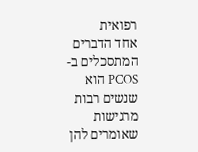רפואית
אחד הדברים המתסכלים ב-PCOS הוא שנשים רבות מרגישות שאומרים להן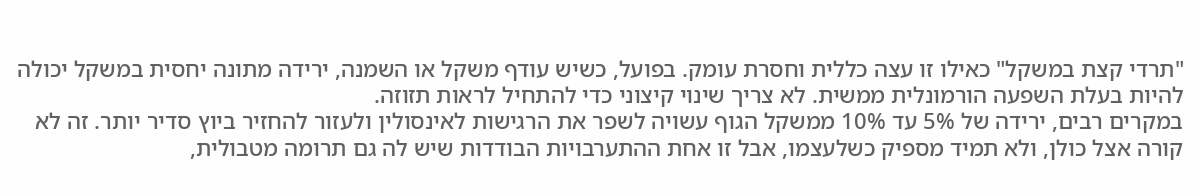"תרדי קצת במשקל" כאילו זו עצה כללית וחסרת עומק. בפועל, כשיש עודף משקל או השמנה, ירידה מתונה יחסית במשקל יכולה להיות בעלת השפעה הורמונלית ממשית. לא צריך שינוי קיצוני כדי להתחיל לראות תזוזה.
במקרים רבים, ירידה של 5% עד 10% ממשקל הגוף עשויה לשפר את הרגישות לאינסולין ולעזור להחזיר ביוץ סדיר יותר. זה לא קורה אצל כולן, ולא תמיד מספיק כשלעצמו, אבל זו אחת ההתערבויות הבודדות שיש לה גם תרומה מטבולית,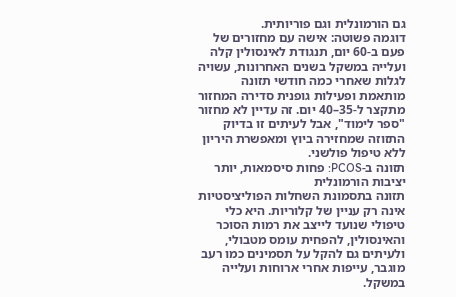גם הורמונלית וגם פוריותית.
דוגמה פשוטה: אישה עם מחזורים של פעם ב-60 יום, תנגודת לאינסולין קלה ועלייה במשקל בשנים האחרונות, עשויה לגלות שאחרי כמה חודשי תזונה מותאמת ופעילות גופנית סדירה המחזור מתקצר ל-35–40 יום. זה עדיין לא מחזור "ספר לימוד", אבל לעיתים זו בדיוק התזוזה שמחזירה ביוץ ומאפשרת היריון ללא טיפול פולשני.
תזונה ב-PCOS: פחות סיסמאות, יותר יציבות הורמונלית
תזונה בתסמונת השחלות הפוליציסטיות אינה רק עניין של קלוריות. היא כלי טיפולי שנועד לייצב את רמות הסוכר והאינסולין, להפחית עומס מטבולי, ולעיתים גם להקל על תסמינים כמו רעב מוגבר, עייפות אחרי ארוחות ועלייה במשקל.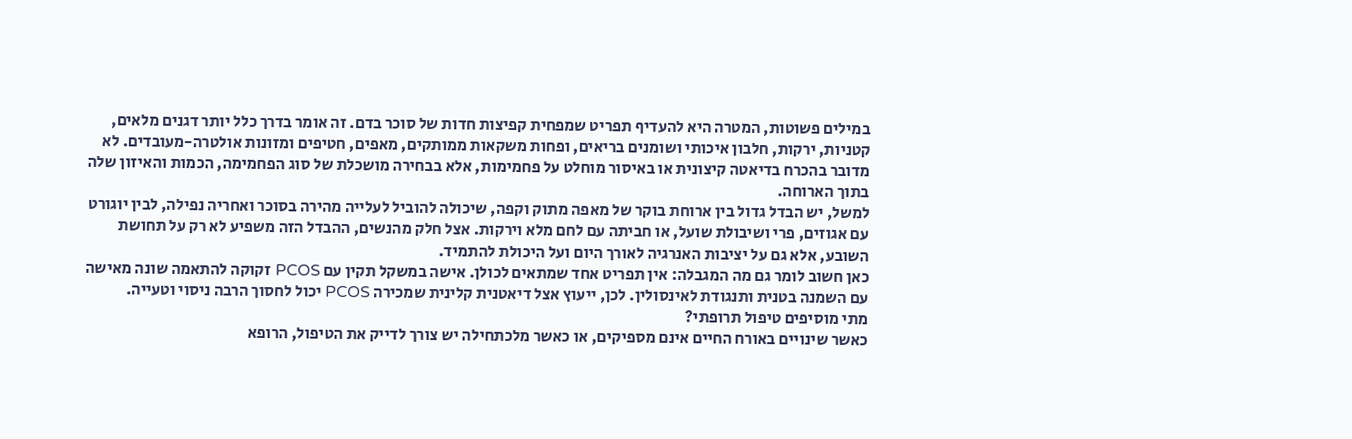במילים פשוטות, המטרה היא להעדיף תפריט שמפחית קפיצות חדות של סוכר בדם. זה אומר בדרך כלל יותר דגנים מלאים, קטניות, ירקות, חלבון איכותי ושומנים בריאים, ופחות משקאות ממותקים, מאפים, חטיפים ומזונות אולטרה-מעובדים. לא מדובר בהכרח בדיאטה קיצונית או באיסור מוחלט על פחמימות, אלא בבחירה מושכלת של סוג הפחמימה, הכמות והאיזון שלה בתוך הארוחה.
למשל, יש הבדל גדול בין ארוחת בוקר של מאפה מתוק וקפה, שיכולה להוביל לעלייה מהירה בסוכר ואחריה נפילה, לבין יוגורט עם אגוזים, פרי ושיבולת שועל, או חביתה עם לחם מלא וירקות. אצל חלק מהנשים, ההבדל הזה משפיע לא רק על תחושת השובע, אלא גם על יציבות האנרגיה לאורך היום ועל היכולת להתמיד.
כאן חשוב לומר גם מה המגבלה: אין תפריט אחד שמתאים לכולן. אישה במשקל תקין עם PCOS זקוקה להתאמה שונה מאישה עם השמנה בטנית ותנגודת לאינסולין. לכן, ייעוץ אצל דיאטנית קלינית שמכירה PCOS יכול לחסוך הרבה ניסוי וטעייה.
מתי מוסיפים טיפול תרופתי?
כאשר שינויים באורח החיים אינם מספיקים, או כאשר מלכתחילה יש צורך לדייק את הטיפול, הרופא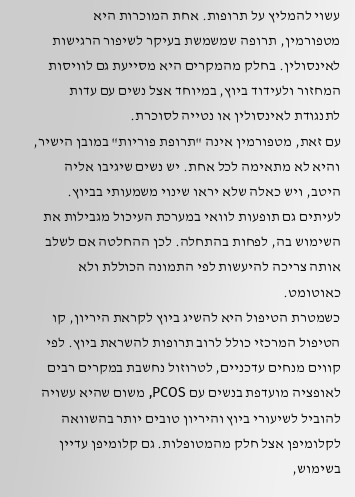עשוי להמליץ על תרופות. אחת המוכרות היא מטפורמין, תרופה שמשמשת בעיקר לשיפור הרגישות לאינסולין. בחלק מהמקרים היא מסייעת גם לוויסות המחזור ולעידוד ביוץ, במיוחד אצל נשים עם עדות לתנגודת לאינסולין או נטייה לסוכרת.
עם זאת, מטפורמין אינה "תרופת פוריות" במובן הישיר, והיא לא מתאימה לכל אחת. יש נשים שיגיבו אליה היטב, ויש כאלה שלא יראו שינוי משמעותי בביוץ. לעיתים גם תופעות לוואי במערכת העיכול מגבילות את השימוש בה, לפחות בהתחלה. לכן ההחלטה אם לשלב אותה צריכה להיעשות לפי התמונה הכוללת ולא כאוטומט.
כשמטרת הטיפול היא להשיג ביוץ לקראת היריון, קו הטיפול המרכזי כולל לרוב תרופות להשראת ביוץ. לפי קווים מנחים עדכניים, לטרוזול נחשבת במקרים רבים לאופציה מועדפת בנשים עם PCOS, משום שהיא עשויה להוביל לשיעורי ביוץ והיריון טובים יותר בהשוואה לקלומיפן אצל חלק מהמטופלות. גם קלומיפן עדיין בשימוש,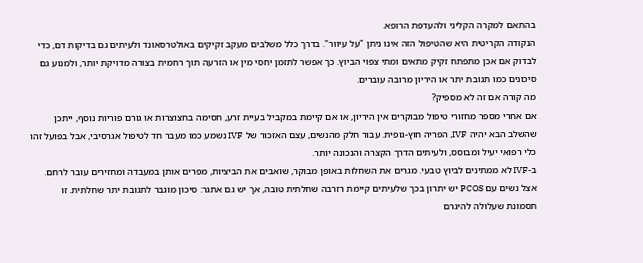בהתאם למקרה הקליני ולהעדפת הרופא.
הנקודה הקריטית היא שהטיפול הזה אינו ניתן "על עיוור". בדרך כלל משלבים מעקב זקיקים באולטרסאונד ולעיתים גם בדיקות דם, כדי לבדוק אם אכן מתפתח זקיק מתאים ומתי צפוי הביוץ. כך אפשר לתזמן יחסי מין או הזרעה תוך רחמית בצורה מדויקת יותר, ולמנוע גם סיכונים כמו תגובת יתר או היריון מרובה עוברים.
מה קורה אם זה לא מספיק?
אם אחרי מספר מחזורי טיפול מבוקרים אין היריון, או אם קיימת במקביל בעיית זרע, חסימה בחצוצרות או גורם פוריות נוסף, ייתכן שהשלב הבא יהיה IVF, הפריה חוץ-גופית. עבור חלק מהנשים, עצם האזכור של IVF נשמע כמו מעבר חד לטיפול אגרסיבי, אבל בפועל זהו כלי רפואי יעיל ומבוסס, ולעיתים הדרך הקצרה והנכונה יותר.
ב-IVF לא ממתינים לביוץ טבעי. מגרים את השחלות באופן מבוקר, שואבים את הביציות, מפרים אותן במעבדה ומחזירים עובר לרחם. אצל נשים עם PCOS יש יתרון בכך שלעיתים קיימת רזרבה שחלתית טובה, אך יש גם אתגר: סיכון מוגבר לתגובת יתר שחלתית. זו תסמונת שעלולה להיגרם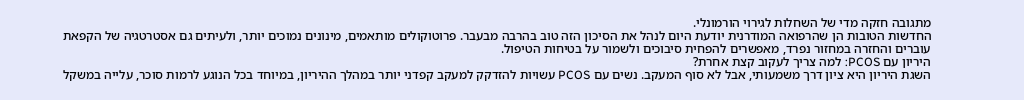מתגובה חזקה מדי של השחלות לגירוי הורמונלי.
החדשות הטובות הן שהרפואה המודרנית יודעת היום לנהל את הסיכון הזה טוב בהרבה מבעבר. פרוטוקולים מותאמים, מינונים נמוכים יותר, ולעיתים גם אסטרטגיה של הקפאת עוברים והחזרה במחזור נפרד, מאפשרים להפחית סיבוכים ולשמור על בטיחות הטיפול.
היריון עם PCOS: למה צריך לעקוב קצת אחרת?
השגת היריון היא ציון דרך משמעותי, אבל לא סוף המעקב. נשים עם PCOS עשויות להזדקק למעקב קפדני יותר במהלך ההיריון, במיוחד בכל הנוגע לרמות סוכר, עלייה במשקל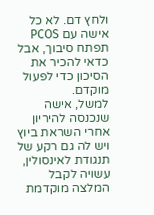ולחץ דם. לא כל אישה עם PCOS תפתח סיבוך, אבל כדאי להכיר את הסיכון כדי לפעול מוקדם.
למשל, אישה שנכנסה להיריון אחרי השראת ביוץ ויש לה גם רקע של תנגודת לאינסולין, עשויה לקבל המלצה מוקדמת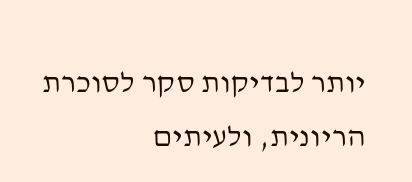יותר לבדיקות סקר לסוכרת הריונית, ולעיתים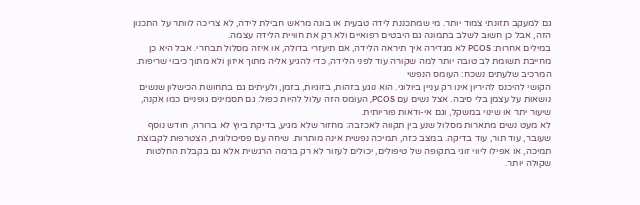גם למעקב תזונתי צמוד יותר. מי שמתכננת לידה טבעית או בונה מראש חבילת לידה, לא צריכה לוותר על התכנון הזה, אבל כן חשוב לשלב בתמונה גם היבטים רפואיים ולא רק את חוויית הלידה עצמה.
במילים אחרות: PCOS לא מגדירה איך תיראה הלידה, אם תיעזרי בדולה, או איזה מסלול תבחרי. אבל היא כן מחייבת תשומת לב טובה יותר למה שקורה עוד לפני הלידה, כדי להגיע אליה מתוך איזון ולא מתוך כיבוי שריפות.
המרכיב שלעתים נשכח: העומס הנפשי
הקושי להיכנס להיריון אינו רק עניין ביולוגי. הוא נוגע בזהות, בזוגיות, בזמן, ולעיתים גם בתחושת הכישלון שנשים נושאות על עצמן בלי סיבה. אצל נשים עם PCOS, העומס הזה עלול להיות כפול: גם תסמינים גופניים כמו אקנה, שיעור יתר או שינוי במשקל, וגם אי-ודאות פוריותית.
לא מעט נשים מתארות מסלול שנע בין תקווה לאכזבה: מחזור שלא מגיע, בדיקת ביוץ לא ברורה, חודש נוסף שעובר, עוד תור, עוד בדיקה. במצב כזה, תמיכה נפשית אינה מותרות. שיחה עם פסיכולוגית, הצטרפות לקבוצת תמיכה, או אפילו ליווי זוגי בתקופה של טיפולים, יכולים לעזור לא רק ברמה הרגשית אלא גם בקבלת החלטות שקולה יותר.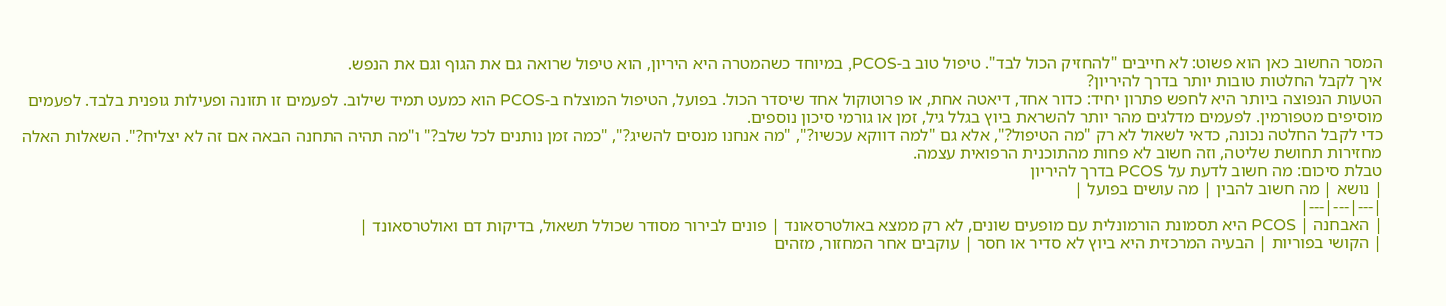המסר החשוב כאן הוא פשוט: לא חייבים "להחזיק הכול לבד". טיפול טוב ב-PCOS, במיוחד כשהמטרה היא היריון, הוא טיפול שרואה גם את הגוף וגם את הנפש.
איך לקבל החלטות טובות יותר בדרך להיריון?
הטעות הנפוצה ביותר היא לחפש פתרון יחיד: כדור אחד, דיאטה אחת, או פרוטוקול אחד שיסדר הכול. בפועל, הטיפול המוצלח ב-PCOS הוא כמעט תמיד שילוב. לפעמים זו תזונה ופעילות גופנית בלבד. לפעמים מוסיפים מטפורמין. לפעמים מדלגים מהר יותר להשראת ביוץ בגלל גיל, זמן או גורמי סיכון נוספים.
כדי לקבל החלטה נכונה, כדאי לשאול לא רק "מה הטיפול?", אלא גם "למה דווקא עכשיו?", "מה אנחנו מנסים להשיג?", "כמה זמן נותנים לכל שלב?" ו"מה תהיה התחנה הבאה אם זה לא יצליח?". השאלות האלה מחזירות תחושת שליטה, וזה חשוב לא פחות מהתוכנית הרפואית עצמה.
טבלת סיכום: מה חשוב לדעת על PCOS בדרך להיריון
| נושא | מה חשוב להבין | מה עושים בפועל |
|---|---|---|
| האבחנה | PCOS היא תסמונת הורמונלית עם מופעים שונים, לא רק ממצא באולטרסאונד | פונים לבירור מסודר שכולל תשאול, בדיקות דם ואולטרסאונד |
| הקושי בפוריות | הבעיה המרכזית היא ביוץ לא סדיר או חסר | עוקבים אחר המחזור, מזהים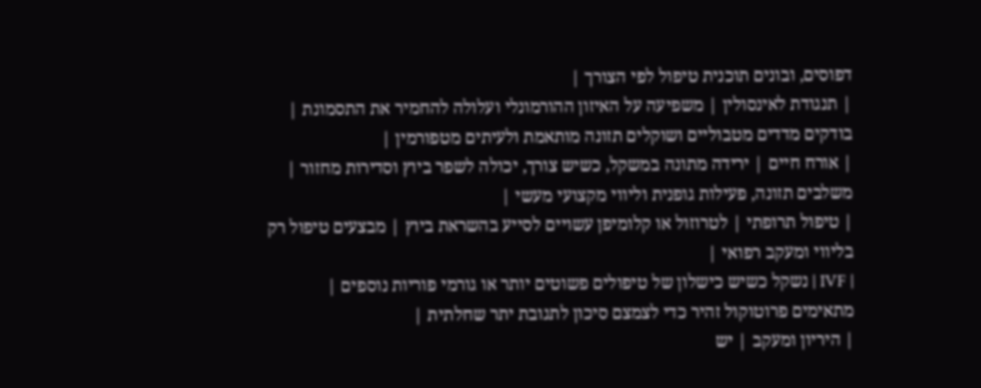דפוסים, ובונים תוכנית טיפול לפי הצורך |
| תנגודת לאינסולין | משפיעה על האיזון ההורמונלי ועלולה להחמיר את התסמונת | בודקים מדדים מטבוליים ושוקלים תזונה מותאמת ולעיתים מטפורמין |
| אורח חיים | ירידה מתונה במשקל, כשיש צורך, יכולה לשפר ביוץ וסדירות מחזור | משלבים תזונה, פעילות גופנית וליווי מקצועי מעשי |
| טיפול תרופתי | לטרוזול או קלומיפן עשויים לסייע בהשראת ביוץ | מבצעים טיפול רק בליווי ומעקב רפואי |
| IVF | נשקל כשיש כישלון של טיפולים פשוטים יותר או גורמי פוריות נוספים | מתאימים פרוטוקול זהיר כדי לצמצם סיכון לתגובת יתר שחלתית |
| היריון ומעקב | יש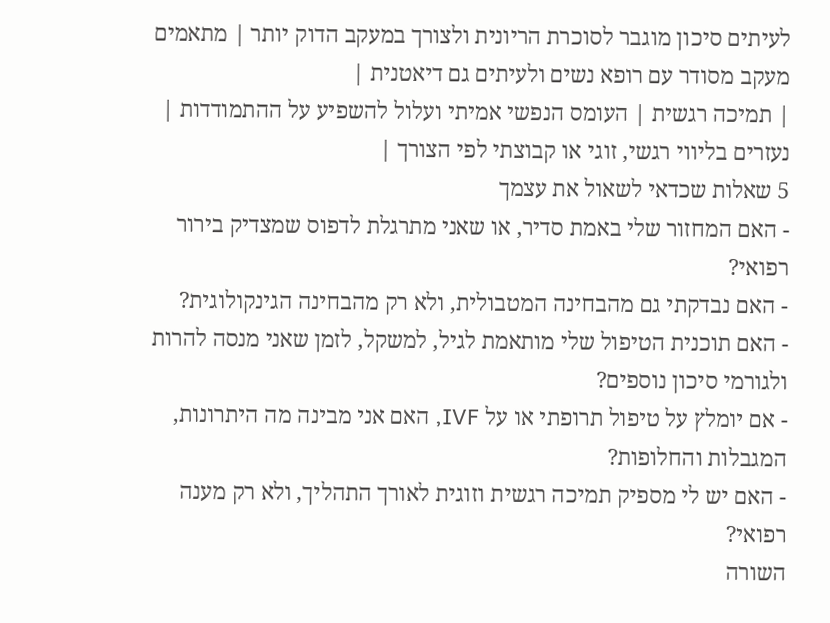לעיתים סיכון מוגבר לסוכרת הריונית ולצורך במעקב הדוק יותר | מתאמים מעקב מסודר עם רופא נשים ולעיתים גם דיאטנית |
| תמיכה רגשית | העומס הנפשי אמיתי ועלול להשפיע על ההתמודדות | נעזרים בליווי רגשי, זוגי או קבוצתי לפי הצורך |
5 שאלות שכדאי לשאול את עצמך
- האם המחזור שלי באמת סדיר, או שאני מתרגלת לדפוס שמצדיק בירור רפואי?
- האם נבדקתי גם מהבחינה המטבולית, ולא רק מהבחינה הגינקולוגית?
- האם תוכנית הטיפול שלי מותאמת לגיל, למשקל, לזמן שאני מנסה להרות ולגורמי סיכון נוספים?
- אם יומלץ על טיפול תרופתי או על IVF, האם אני מבינה מה היתרונות, המגבלות והחלופות?
- האם יש לי מספיק תמיכה רגשית וזוגית לאורך התהליך, ולא רק מענה רפואי?
השורה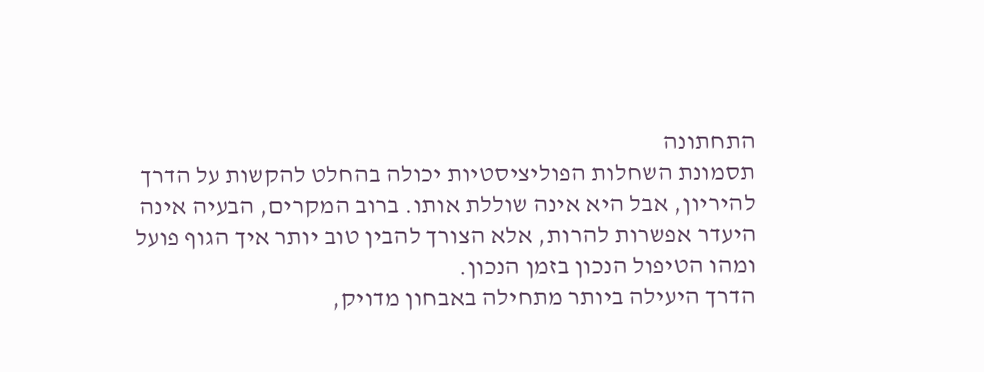התחתונה
תסמונת השחלות הפוליציסטיות יכולה בהחלט להקשות על הדרך להיריון, אבל היא אינה שוללת אותו. ברוב המקרים, הבעיה אינה היעדר אפשרות להרות, אלא הצורך להבין טוב יותר איך הגוף פועל ומהו הטיפול הנכון בזמן הנכון.
הדרך היעילה ביותר מתחילה באבחון מדויק,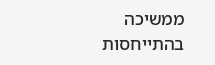ממשיכה בהתייחסות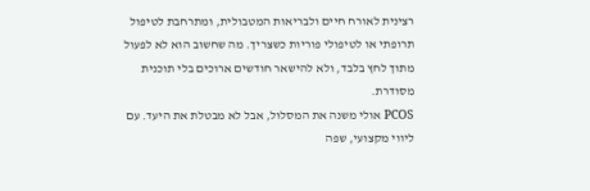רצינית לאורח חיים ולבריאות המטבולית, ומתרחבת לטיפול תרופתי או לטיפולי פוריות כשצריך. מה שחשוב הוא לא לפעול מתוך לחץ בלבד, ולא להישאר חודשים ארוכים בלי תוכנית מסודרת.
PCOS אולי משנה את המסלול, אבל לא מבטלת את היעד. עם ליווי מקצועי, שפה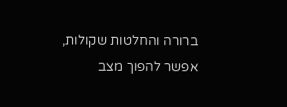ברורה והחלטות שקולות, אפשר להפוך מצב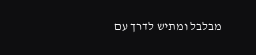מבלבל ומתיש לדרך עם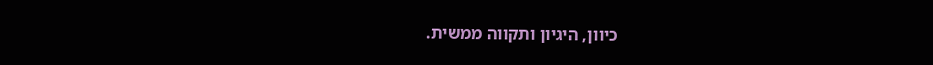כיוון, היגיון ותקווה ממשית.